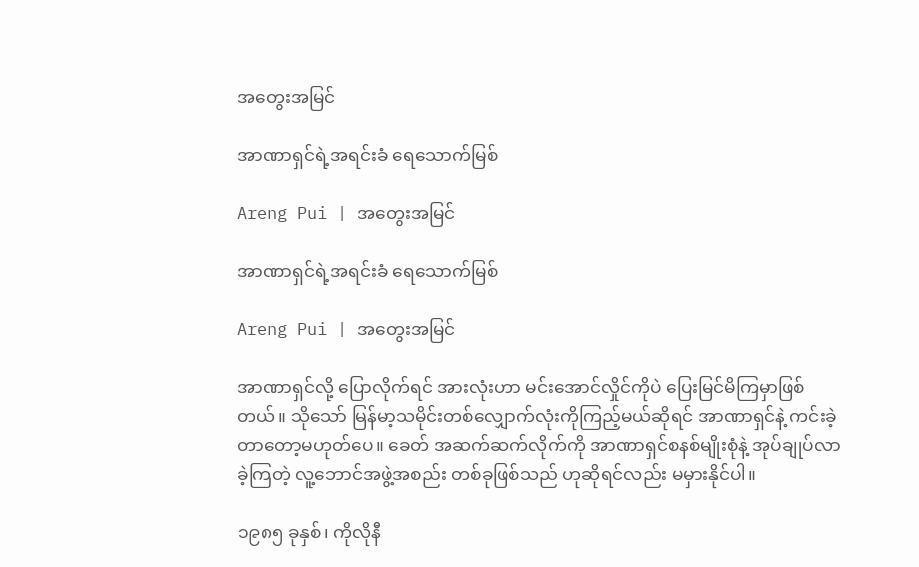အတွေးအမြင်

အာဏာရှင်ရဲ့အရင်းခံ ရေသောက်မြစ်

Areng Pui | အတွေးအမြင်

အာဏာရှင်ရဲ့အရင်းခံ ရေသောက်မြစ်

Areng Pui | အတွေးအမြင်

အာဏာရှင်လို့ ပြောလိုက်ရင် အားလုံးဟာ မင်းအောင်လှိုင်ကိုပဲ ပြေးမြင်မိကြမှာဖြစ်တယ်။ သိုသော် မြန်မာ့သမိုင်းတစ်လျှောက်လုံးကိုကြည့်မယ်ဆိုရင် အာဏာရှင်နဲ့ ကင်းခဲ့တာတော့မဟုတ်ပေ။ ခေတ် အဆက်ဆက်လိုက်ကို အာဏာရှင်စနစ်မျိုးစုံနဲ့ အုပ်ချုပ်လာခဲ့ကြတဲ့ လူ့ဘောင်အဖွဲ့အစည်း တစ်ခုဖြစ်သည် ဟုဆိုရင်လည်း မမှားနိုင်ပါ။

၁၉၈၅ ခုနှစ်၊ ကိုလိုနီ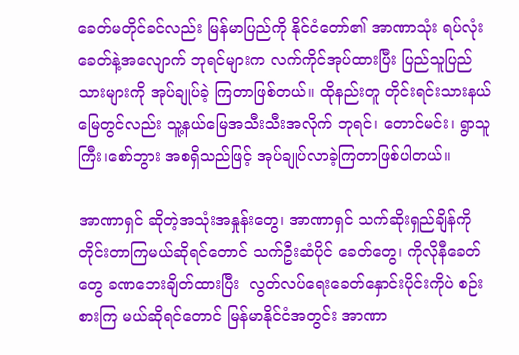ခေတ်မတိုင်ခင်လည်း မြန်မာပြည်ကို နိုင်ငံတော်၏ အာဏာသုံး ရပ်လုံး ခေတ်နဲ့အလျောက် ဘုရင်များက လက်ကိုင်အုပ်ထားပြီး ပြည်သူပြည်သားများကို အုပ်ချုပ်ခဲ့ ကြတာဖြစ်တယ်။ ထိုနည်းတူ တိုင်းရင်းသားနယ်မြေတွင်လည်း သူ့နယ်မြေအသီးသီးအလိုက် ဘုရင်၊ တောင်မင်း၊ ရွာသူကြီး၊စော်ဘွား အစရှိသည်ဖြင့် အုပ်ချုပ်လာခဲ့ကြတာဖြစ်ပါတယ်။

အာဏာရှင် ဆိုတဲ့အသုံးအနှုန်းတွေ၊ အာဏာရှင် သက်ဆိုးရှည်ချိန်ကို တိုင်းတာကြမယ်ဆိုရင်တောင် သက်ဦးဆံပိုင် ခေတ်တွေ၊ ကိုလိုနီခေတ်တွေ ခဏဘေးချိတ်ထားပြီး  လွတ်လပ်ရေးခေတ်နှောင်းပိုင်းကိုပဲ စဉ်းစားကြ မယ်ဆိုရင်တောင် မြန်မာနိုင်ငံအတွင်း အာဏာ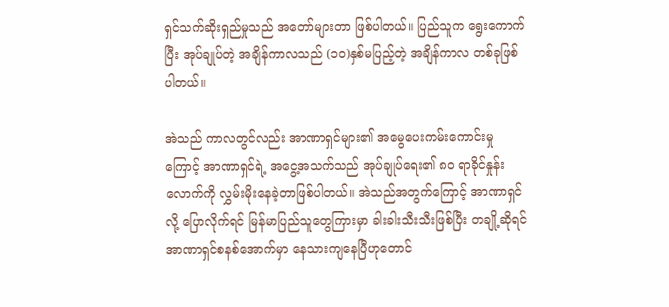ရှင်သက်ဆိုးရှည်မှုသည် အတော်များတာ ဖြစ်ပါတယ်။ ပြည်သူက ရွေးကောက်ပြီး အုပ်ချုပ်တဲ့ အချိန်ကာလသည် (၁၀)နှစ်မပြည့်တဲ့ အချိန်ကာလ တစ်ခုဖြစ်ပါတယ်။

အဲသည် ကာလတွင်လည်း အာဏာရှင်များ၏ အမွေပေးကမ်းကောင်းမှုကြောင့် အာဏာရှင်ရဲ့ အငွေ့အသက်သည် အုပ်ချုပ်ရေး၏ ၈၀ ရာခိုင်နှုန်းလောက်ကို လွှမ်းမိုးနေခဲ့တာဖြစ်ပါတယ်။ အဲသည်အတွက်ကြောင့် အာဏာရှင်လို့ ပြောလိုက်ရင် မြန်မာပြည်သူတွေကြားမှာ ခါးခါးသီးသီးဖြစ်ပြီး တချို့ဆိုရင် အာဏာရှင်စနစ်အောက်မှာ နေသားကျနေပြီဟုတောင်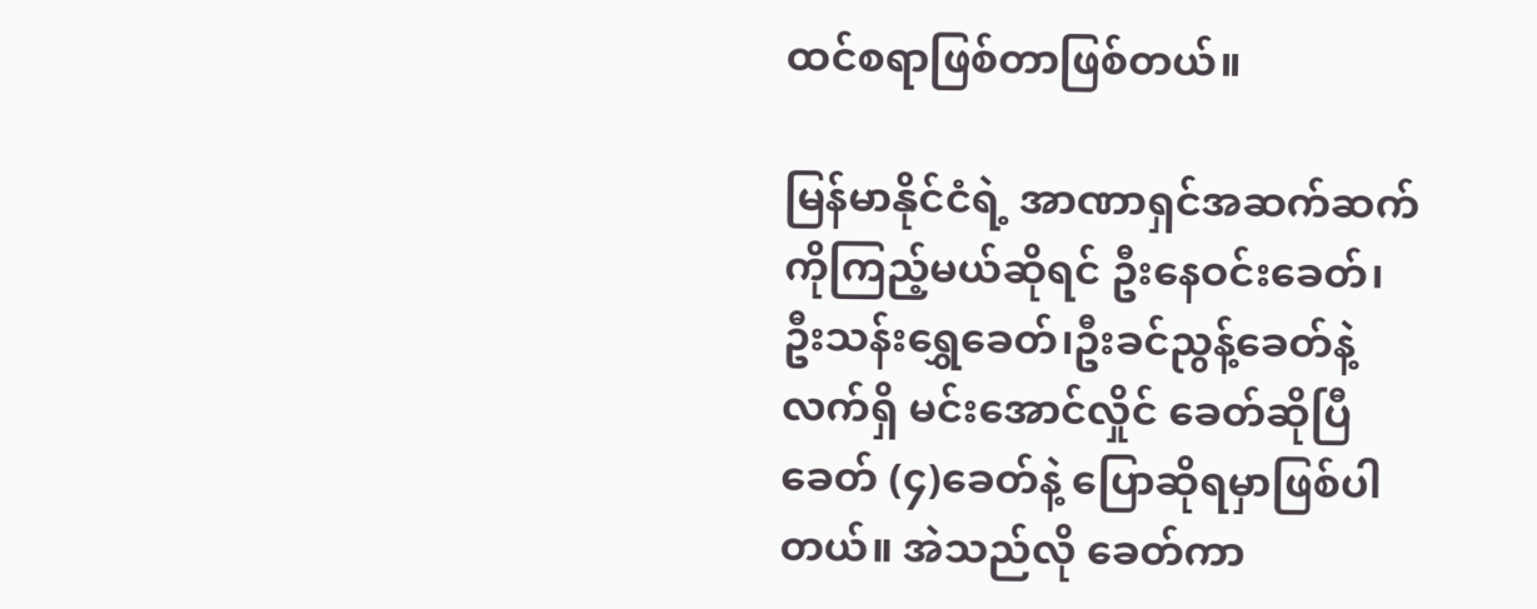ထင်စရာဖြစ်တာဖြစ်တယ်။

မြန်မာနိုင်ငံရဲ့ အာဏာရှင်အဆက်ဆက်ကိုကြည့်မယ်ဆိုရင် ဦးနေဝင်းခေတ်၊ ဦးသန်းရွှေခေတ်၊ဦးခင်ညွန့်ခေတ်နဲ့ လက်ရှိ မင်းအောင်လှိုင် ခေတ်ဆိုပြီ ခေတ် (၄)ခေတ်နဲ့ ပြောဆိုရမှာဖြစ်ပါတယ်။ အဲသည်လို ခေတ်ကာ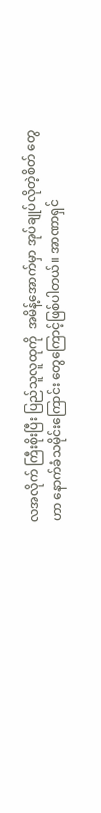လအလိုက် ကြီးစိုးပြီး ပြည်သူလူထုကို  အမိန့်အောက်မှာ အုပ်ချုပ်လိုတဲ့စိတ် တွေဟာ နောက်ခံသမိုင်းကြောင်း တွေကြောင့်ဖြစ်ပါတယ်။ အာဏာရှင်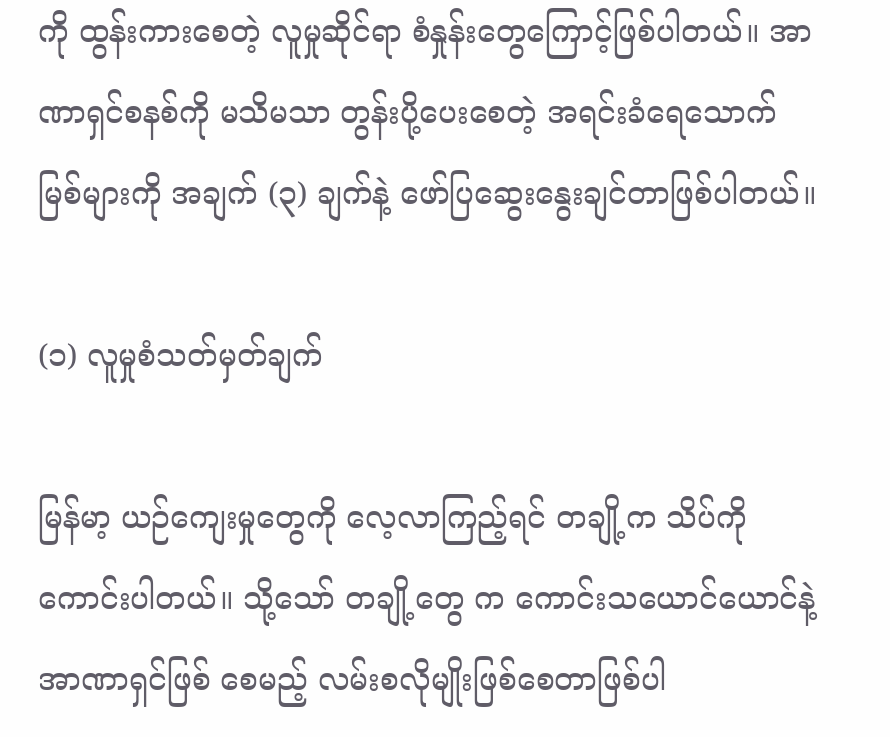ကို ထွန်းကားစေတဲ့ လူမှုဆိုင်ရာ စံနှုန်းတွေကြောင့်ဖြစ်ပါတယ်။ အာဏာရှင်စနစ်ကို မသိမသာ တွန်းပို့ပေးစေတဲ့ အရင်းခံရေသောက် မြစ်များကို အချက် (၃) ချက်နဲ့ ဖော်ပြဆွေးနွေးချင်တာဖြစ်ပါတယ်။

(၁) လူမှုစံသတ်မှတ်ချက်

မြန်မာ့ ယဉ်ကျေးမှုတွေကို လေ့လာကြည့်ရင် တချို့က သိပ်ကိုကောင်းပါတယ်။ သို့သော် တချို့တွေ က ကောင်းသယောင်ယောင်နဲ့ အာဏာရှင်ဖြစ် စေမည့် လမ်းစလိုမျိုးဖြစ်စေတာဖြစ်ပါ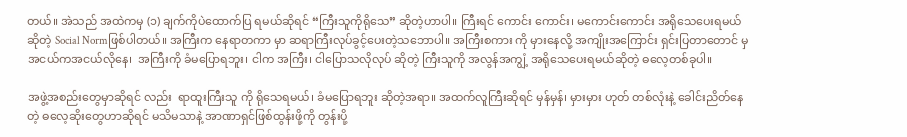တယ်။ အဲသည် အထဲကမှ (၁) ချက်ကိုပဲထောက်ပြ ရမယ်ဆိုရင် “ကြီးသူကိုရိုသေ” ဆိုတဲ့ဟာပါ။ ကြီးရင် ကောင်း ကောင်း၊ မကောင်းကောင်း အရိုသေပေးရမယ် ဆိုတဲ့ Social Normဖြစ်ပါတယ်။ အကြီးက နေရာတကာ မှာ ဆရာကြီးလုပ်ခွင့်ပေးတဲ့သဘောပါ။ အကြီးစကား ကို မှားနေလို့ အကျိုးအကြောင်း ရှင်းပြတာတောင် မှ အငယ်ကအငယ်လိုနေ၊  အကြီးကို ခံမပြောရဘူး၊ ငါက အကြီး၊ ငါပြောသလိုလုပ် ဆိုတဲ့ ကြီးသူကို အလွန်အကျွံ့ အရိုသေပေးရမယ်ဆိုတဲ့ ဓလေ့တစ်ခုပါ။

အဖွဲ့အစည်းတွေမှာဆိုရင် လည်း  ရာထူးကြီးသူ ကို ရိုသေရမယ်၊ ခံမပြောရဘူး ဆိုတဲ့အရာ။ အထက်လူကြီးဆိုရင် မှန်မှန်၊ မှားမှား ဟုတ် တစ်လုံးနဲ့ ခေါင်းညိတ်နေတဲ့ ဓလေ့ဆိုးတွေဟာဆိုရင် မသိမသာနဲ့ အာဏာရှင်ဖြစ်ထွန်းဖို့ကို တွန်းပို့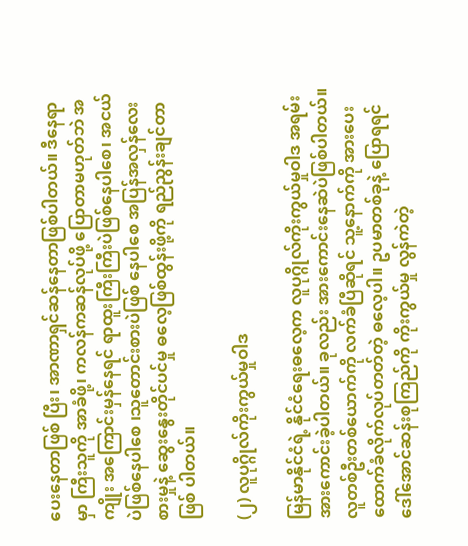ပေးနေတာဖြစ် ပြီး၊ အာဏာရှင်ဆန်နေတာဖြစ်ပါတယ်။ ဒီနေရာမှာ ကြီးသူကို အာခံဖို့၊ ကလန်ကဆန်လုပ်ဖို့ ပြောတာမဟုတ်ဘဲ အကျိုး အကြောင်းမှန်နေရင် ရာထူးကြီးကြီးပဲဖြစ်နေပါစေ၊ အငယ်ပဲဖြစ်နေပါစေ ၊သူတောင်းစားပဲဖြစ် နေပါစေ အပြန်အလှန်လေးစားမှုနဲ့ ဆွေးနွေးတိုင်ပင်မှု ဓလေ့ဖြစ်ထွန်းဖို့ကို ရည်ညွန်းချင်တာဖြစ် ပါတယ်။

(၂) လူပုဂ္ဂိုလ်ကိုးကွယ်မှုဝါဒ

မြန်မာနိုင်ငံရဲ့ နိုင်ငံရေးဓလေ့က လူပုဂ္ဂိုလ်ကိုးကွယ်မှုဝါဒ အရမ်းအားကောင်းခဲ့ပါတယ်။ ခုလည်း အားကောင်းနေဆဲပဲဖြစ်ပါတယ်။ လူတစ်ဦးတစ်ယောက်ကို လက်ခံပြီဆိုရင် သူ့နောက်ကို အားပေးထောက်ခံလိုက်လုပ်တတ်တဲ့ ဓလေ့ပါ။ ဥပမာတစ်ခုနဲ့ ပြောရရင် ဒေါ်အောင်ဆန်းစုကြည်ကို ကိုးကွယ်မှု လွန်ကဲတဲ့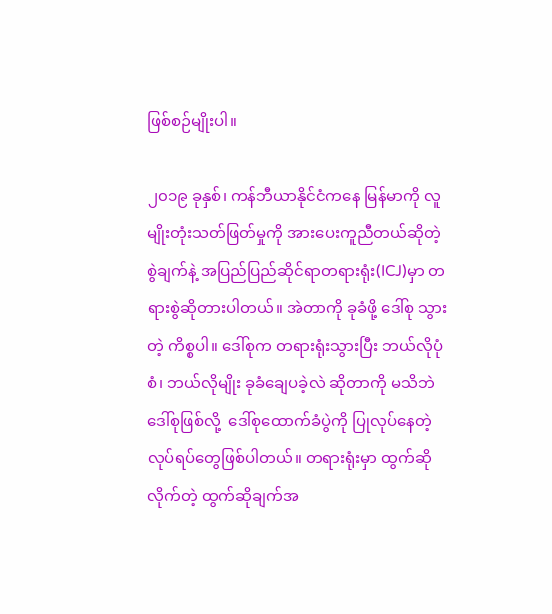ဖြစ်စဉ်မျိုးပါ။

၂၀၁၉ ခုနှစ်၊ ကန်ဘီယာနိုင်ငံကနေ မြန်မာကို လူမျိုးတုံးသတ်ဖြတ်မှုကို အားပေးကူညီတယ်ဆိုတဲ့ စွဲချက်နဲ့ အပြည်ပြည်ဆိုင်ရာတရားရုံး(ICJ)မှာ တရားစွဲဆိုတားပါတယ်။ အဲတာကို ခုခံဖို့ ဒေါ်စု သွားတဲ့ ကိစ္စပါ။ ဒေါ်စုက တရားရုံးသွားပြီး ဘယ်လိုပုံစံ၊ ဘယ်လိုမျိုး ခုခံချေပခဲ့လဲ ဆိုတာကို မသိဘဲ ဒေါ်စုဖြစ်လို့  ဒေါ်စုထောက်ခံပွဲကို ပြုလုပ်နေတဲ့ လုပ်ရပ်တွေဖြစ်ပါတယ်။ တရားရုံးမှာ ထွက်ဆိုလိုက်တဲ့ ထွက်ဆိုချက်အ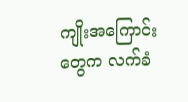ကျိုးအကြောင်းတွေက လက်ခံ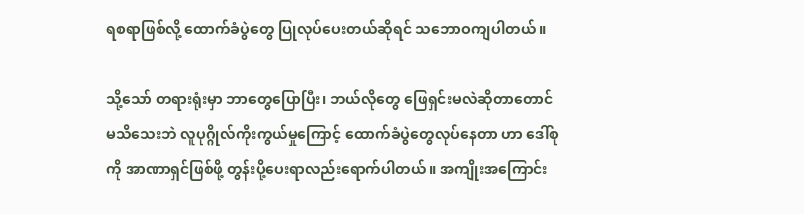ရစရာဖြစ်လို့ ထောက်ခံပွဲတွေ ပြုလုပ်ပေးတယ်ဆိုရင် သဘောဝကျပါတယ်။

သို့သော် တရားရုံးမှာ ဘာတွေပြောပြီး၊ ဘယ်လိုတွေ ဖြေရှင်းမလဲဆိုတာတောင် မသိသေးဘဲ လူပုဂ္ဂိုလ်ကိုးကွယ်မှုကြောင့် ထောက်ခံပွဲတွေလုပ်နေတာ ဟာ ဒေါ်စုကို အာဏာရှင်ဖြစ်ဖို့ တွန်းပို့ပေးရာလည်းရောက်ပါတယ်။ အကျိုးအကြောင်း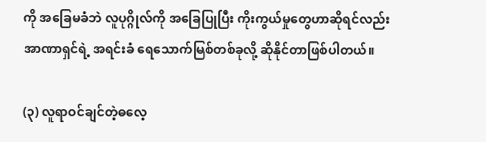ကို အခြေမခံဘဲ လူပုဂ္ဂိုလ်ကို အခြေပြုပြီး ကိုးကွယ်မှုတွေဟာဆိုရင်လည်း အာဏာရှင်ရဲ့ အရင်းခံ ရေသောက်မြစ်တစ်ခုလို့ ဆိုနိုင်တာဖြစ်ပါတယ်။

(၃) လူရာဝင်ချင်တဲ့ဓလေ့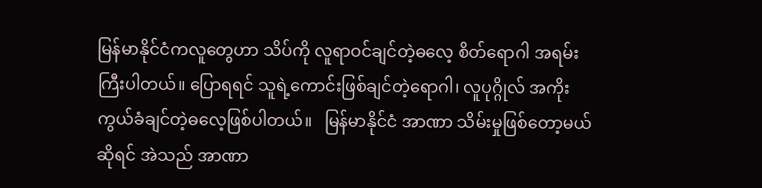မြန်မာနိုင်ငံကလူတွေဟာ သိပ်ကို လူရာဝင်ချင်တဲ့ဓလေ့ စိတ်ရောဂါ အရမ်းကြီးပါတယ်။ ပြောရရင် သူရဲ့ကောင်းဖြစ်ချင်တဲ့ရောဂါ၊ လူပုဂ္ဂိုလ် အကိုးကွယ်ခံချင်တဲ့ဓလေ့ဖြစ်ပါတယ်။   မြန်မာနိုင်ငံ အာဏာ သိမ်းမှုဖြစ်တော့မယ်ဆိုရင် အဲသည် အာဏာ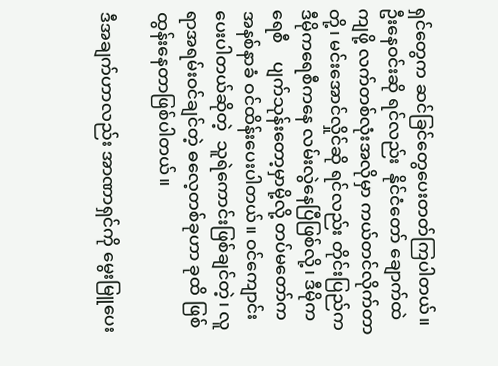ရှင်တွေက ဆင်ခြင်တွေပေးတတ်ကြပါတယ်။ ဦးနေဝင်းဆို ရင်လည်း  နိုင်ငံတော် ချောက်ထဲကျဖို့ လက်တစ်လုံးအလိုမှာ ကယ်တင်လိုက်တာတို့၊ မင်းအောင်လှိုင်ဆို ရင်လည်း တိုင်းပြည်က ဒီမိုကရေစီကနေ လမ်းလွဲနေပြီဖြစ်လို့၊ ဒီမိုကရေစီ    ပျက်သုန်းတော့မှာမို့လို့ တပ်မတော်က အနစ်နာခံ ဝင်ထိန်းပေးပါတယ်။ ဝင်ကျောင်းပေးပါတယ်ဆိုတဲ့  သူရဲကောင်းဖြစ်ချင်တဲ့၊ လူရာအရမ်းဝင်ချင်တဲ့ ဓလေ့တစ်ခုဟာ ခုထိ ဖြစ်ထွန်းနေတာဖြစ်ပါတယ်။

ဒီအချက်ဟာလည်း အာဏာရှင်ကို မွေးမြူပေး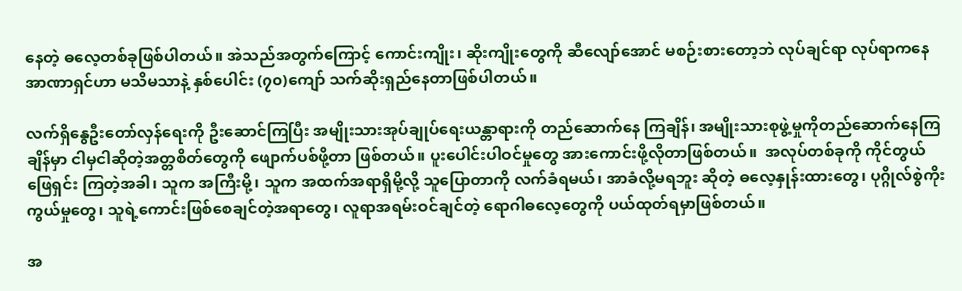နေတဲ့ ဓလေ့တစ်ခုဖြစ်ပါတယ်။ အဲသည်အတွက်ကြောင့် ကောင်းကျိုး၊ ဆိုးကျိုးတွေကို ဆီလျော်အောင် မစဉ်းစားတော့ဘဲ လုပ်ချင်ရာ လုပ်ရာကနေ အာဏာရှင်ဟာ မသိမသာနဲ့ နှစ်ပေါင်း (၇၀)ကျော် သက်ဆိုးရှည်နေတာဖြစ်ပါတယ်။

လက်ရှိနွေဦးတော်လှန်ရေးကို ဦးဆောင်ကြပြီး အမျိုးသားအုပ်ချုပ်ရေးယန္တာရားကို တည်ဆောက်နေ ကြချိန်၊ အမျိုးသားစုဖွဲ့မှုကိုတည်ဆောက်နေကြချိန်မှာ ငါမှငါဆိုတဲ့အတ္တစိတ်တွေကို ဖျောက်ပစ်ဖို့တာ ဖြစ်တယ်။ ပူးပေါင်းပါဝင်မှုတွေ အားကောင်းဖို့လိုတာဖြစ်တယ်။  အလုပ်တစ်ခုကို ကိုင်တွယ်ဖြေရှင်း ကြတဲ့အခါ၊ သူက အကြီးမို့၊ သူက အထက်အရာရှိမို့လို့ သူပြောတာကို လက်ခံရမယ်၊ အာခံလို့မရဘူး ဆိုတဲ့ ဓလေ့နှုန်းထားတွေ၊ ပုဂ္ဂိုလ်စွဲကိုးကွယ်မှုတွေ၊ သူရဲ့ကောင်းဖြစ်စေချင်တဲ့အရာတွေ၊ လူရာအရမ်းဝင်ချင်တဲ့ ရောဂါဓလေ့တွေကို ပယ်ထုတ်ရမှာဖြစ်တယ်။

အ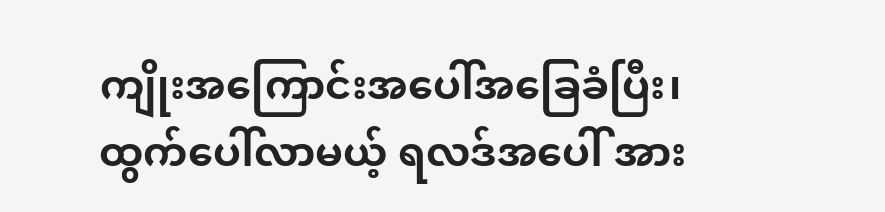ကျိုးအကြောင်းအပေါ်အခြေခံပြီး၊ ထွက်ပေါ်လာမယ့် ရလဒ်အပေါ် အား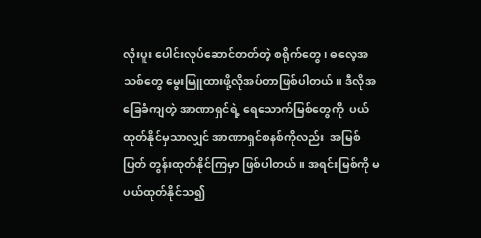လုံးပူး ပေါင်းလုပ်ဆောင်တတ်တဲ့ စရိုက်တွေ၊ ဓလေ့အသစ်တွေ မွေးမြူထားဖို့လိုအပ်တာဖြစ်ပါတယ်။ ဒီလိုအခြေခံကျတဲ့ အာဏာရှင်ရဲ့ ရေသောက်မြစ်တွေကို  ပယ်ထုတ်နိုင်မှသာလျှင် အာဏာရှင်စနစ်ကိုလည်း  အမြစ်ပြတ် တွန်းထုတ်နိုင်ကြမှာ ဖြစ်ပါတယ်။ အရင်းမြစ်ကို မပယ်ထုတ်နိုင်သ၍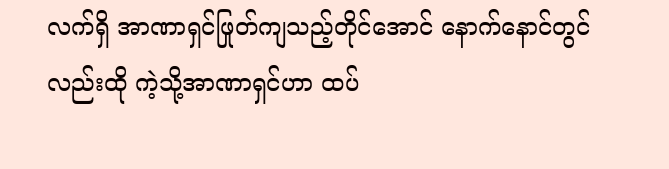လက်ရှိ အာဏာရှင်ဖြုတ်ကျသည့်တိုင်အောင် နောက်နောင်တွင်လည်းထို ကဲ့သို့အာဏာရှင်ဟာ ထပ်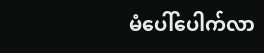မံပေါ်ပေါက်လာ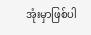အုံးမှာဖြစ်ပါ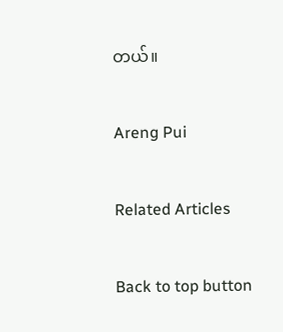တယ်။

Areng Pui

Related Articles

Back to top button